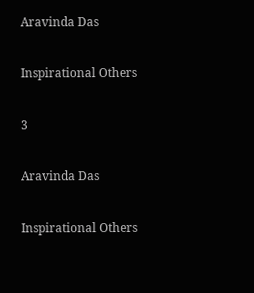Aravinda Das

Inspirational Others

3

Aravinda Das

Inspirational Others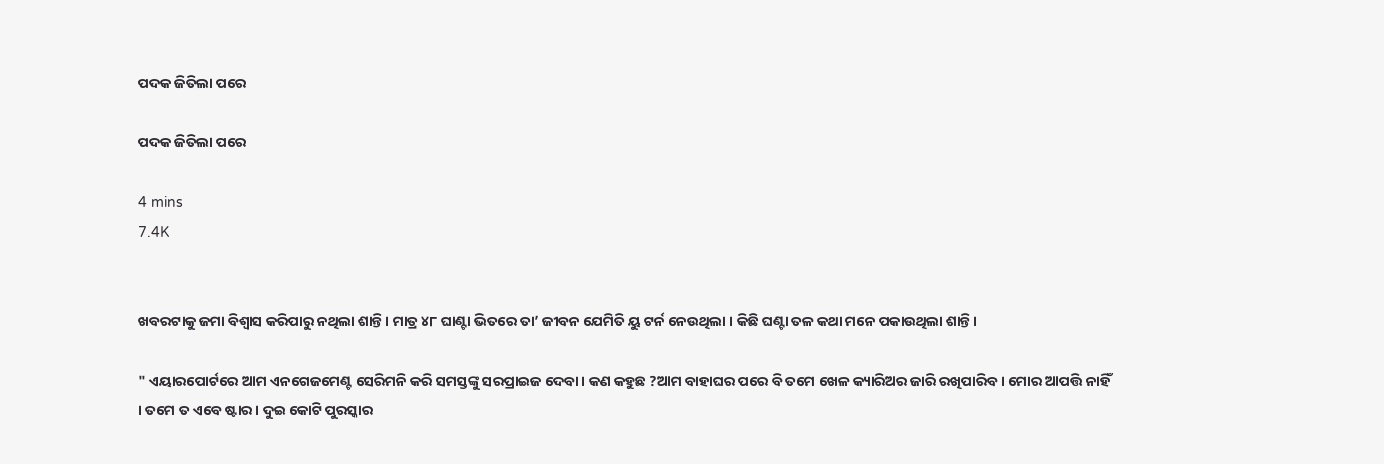ପଦକ ଜିତିଲା ପରେ

ପଦକ ଜିତିଲା ପରେ

4 mins
7.4K


ଖବରଟାକୁ ଜମା ବିଶ୍ଵାସ କରିପାରୁ ନଥିଲା ଶାନ୍ତି। ମାତ୍ର ୪୮ ଘାଣ୍ଟା ଭିତରେ ତା’ ଜୀବନ ଯେମିତି ୟୁ ଟର୍ନ ନେଉଥିଲା । କିଛି ଘଣ୍ଟା ତଳ କଥା ମନେ ପକାଉଥିଲା ଶାନ୍ତି।

" ଏୟାରପୋର୍ଟରେ ଆମ ଏନଗେଜମେଣ୍ଟ ସେରିମନି କରି ସମସ୍ତଙ୍କୁ ସରପ୍ରାଇଜ ଦେବା । କଣ କହୁଛ ?ଆମ ବାହାଘର ପରେ ବି ତମେ ଖେଳ କ୍ୟାରିଅର ଜାରି ରଖିପାରିବ । ମୋର ଆପତ୍ତି ନାହିଁ । ତମେ ତ ଏବେ ଷ୍ଟାର । ଦୁଇ କୋଟି ପୁରସ୍କାର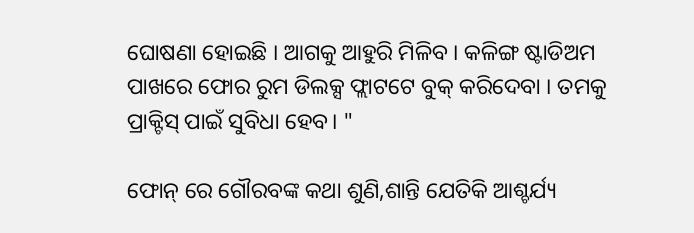ଘୋଷଣା ହୋଇଛି । ଆଗକୁ ଆହୁରି ମିଳିବ । କଳିଙ୍ଗ ଷ୍ଟାଡିଅମ ପାଖରେ ଫୋର ରୁମ ଡିଲକ୍ସ ଫ୍ଲାଟଟେ ବୁକ୍ କରିଦେବା । ତମକୁ ପ୍ରାକ୍ଟିସ୍ ପାଇଁ ସୁବିଧା ହେବ। "

ଫୋନ୍ ରେ ଗୌରବଙ୍କ କଥା ଶୁଣି,ଶାନ୍ତି ଯେତିକି ଆଶ୍ଚର୍ଯ୍ୟ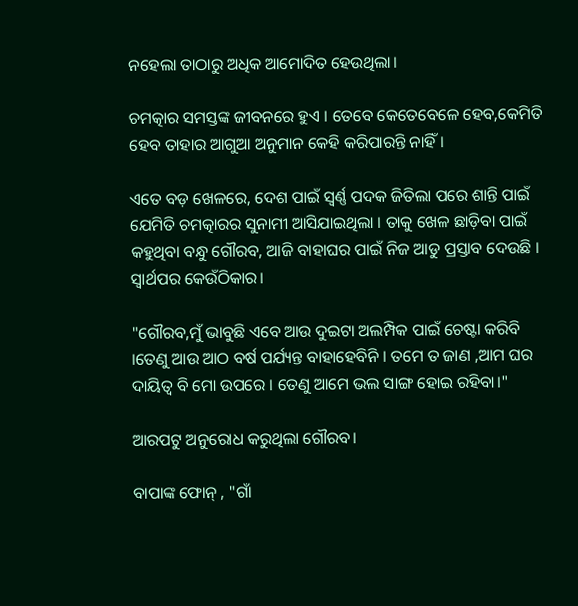ନହେଲା ତାଠାରୁ ଅଧିକ ଆମୋଦିତ ହେଉଥିଲା।

ଚମତ୍କାର ସମସ୍ତଙ୍କ ଜୀବନରେ ହୁଏ । ତେବେ କେତେବେଳେ ହେବ,କେମିତି ହେବ ତାହାର ଆଗୁଆ ଅନୁମାନ କେହି କରିପାରନ୍ତି ନାହିଁ।

ଏତେ ବଡ଼ ଖେଳରେ, ଦେଶ ପାଇଁ ସ୍ଵର୍ଣ୍ଣ ପଦକ ଜିତିଲା ପରେ ଶାନ୍ତି ପାଇଁ ଯେମିତି ଚମତ୍କାରର ସୁନାମୀ ଆସିଯାଇଥିଲା । ତାକୁ ଖେଳ ଛାଡ଼ିବା ପାଇଁ କହୁଥିବା ବନ୍ଧୁ ଗୌରବ, ଆଜି ବାହାଘର ପାଇଁ ନିଜ ଆଡୁ ପ୍ରସ୍ତାବ ଦେଉଛି । ସ୍ଵାର୍ଥପର କେଉଁଠିକାର।

"ଗୌରବ,ମୁଁ ଭାବୁଛି ଏବେ ଆଉ ଦୁଇଟା ଅଲମ୍ପିକ ପାଇଁ ଚେଷ୍ଟା କରିବି ।ତେଣୁ ଆଉ ଆଠ ବର୍ଷ ପର୍ଯ୍ୟନ୍ତ ବାହାହେବିନି । ତମେ ତ ଜାଣ ,ଆମ ଘର ଦାୟିତ୍ଵ ବି ମୋ ଉପରେ । ତେଣୁ ଆମେ ଭଲ ସାଙ୍ଗ ହୋଇ ରହିବା।"

ଆରପଟୁ ଅନୁରୋଧ କରୁଥିଲା ଗୌରବ।

ବାପାଙ୍କ ଫୋନ୍ , "ଗାଁ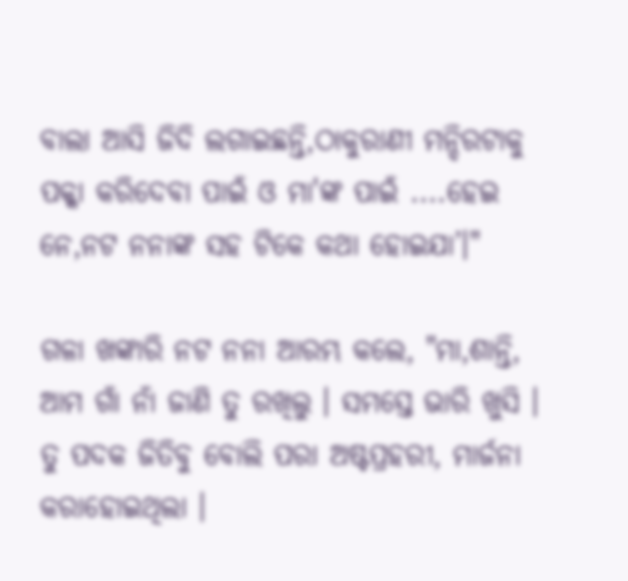ବାଲା ଆସି ଜିଦି ଲଗାଇଛନ୍ତି,ଠାକୁରାଣୀ ମନ୍ଦିରଟାକୁ ପକ୍କା କରିଦେବା ପାଇଁ ଓ ମା'ଙ୍କ ପାଇଁ ....ହେଇ ନେ,ନଟ ନନାଙ୍କ ସହ ଟିକେ କଥା ହୋଇଯା’।"

ଗଳା ଖଙ୍କାରି ନଟ ନନା ଆରମ୍ଭ କଲେ, "ମା,ଶାନ୍ତି, ଆମ ଗାଁ ନାଁ ଜାଣି ତୁ ରଖିଲୁ । ସମସ୍ତେ ଭାରି ଖୁସି । ତୁ ପଦକ ଜିତିବୁ ବୋଲି ପରା ଅଷ୍ଟପ୍ରହରୀ, ମାର୍ଜନା କରାହୋଇଥିଲା ।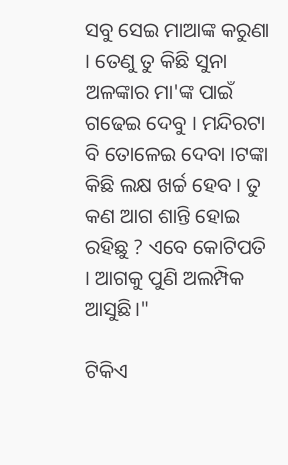ସବୁ ସେଇ ମାଆଙ୍କ କରୁଣା । ତେଣୁ ତୁ କିଛି ସୁନା ଅଳଙ୍କାର ମା'ଙ୍କ ପାଇଁ ଗଢେଇ ଦେବୁ । ମନ୍ଦିରଟା ବି ତୋଳେଇ ଦେବା ।ଟଙ୍କା କିଛି ଲକ୍ଷ ଖର୍ଚ୍ଚ ହେବ । ତୁ କଣ ଆଗ ଶାନ୍ତି ହୋଇ ରହିଛୁ ? ଏବେ କୋଟିପତି । ଆଗକୁ ପୁଣି ଅଲମ୍ପିକ ଆସୁଛି।"

ଟିକିଏ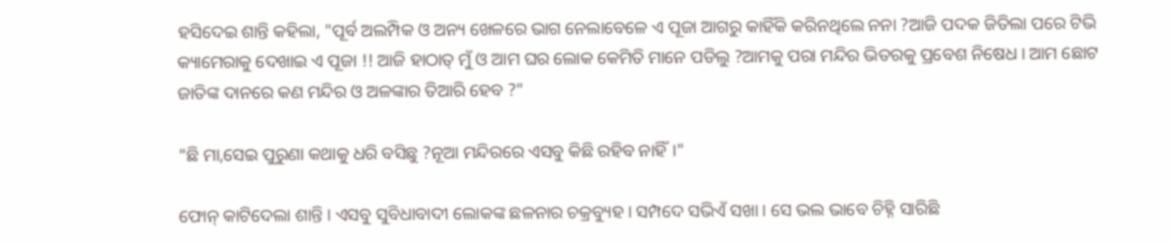ହସିଦେଇ ଶାନ୍ତି କହିଲା, "ପୂର୍ବ ଅଲମ୍ପିକ ଓ ଅନ୍ୟ ଖେଳରେ ଭାଗ ନେଲାବେଳେ ଏ ପୂଜା ଆଗରୁ କାହିଁକି କରିନଥିଲେ ନନା ?ଆଜି ପଦକ ଜିତିଲା ପରେ ଟିଭି କ୍ୟାମେରାକୁ ଦେଖାଇ ଏ ପୂଜା !! ଆଜି ହାଠାତ୍ ମୁଁ ଓ ଆମ ଘର ଲୋକ କେମିତି ମାନେ ପଡିଲୁ ?ଆମକୁ ପରା ମନ୍ଦିର ଭିତରକୁ ପ୍ରବେଶ ନିଷେଧ । ଆମ ଛୋଟ ଜାତିଙ୍କ ଦାନରେ କଣ ମନ୍ଦିର ଓ ଅଳଙ୍କାର ତିଆରି ହେବ ?"

"ଛି ମା,ସେଇ ପୁରୁଣା କଥାକୁ ଧରି ବସିଛୁ ?ନୂଆ ମନ୍ଦିରରେ ଏସବୁ କିଛି ରହିବ ନାହିଁ।"

ଫୋନ୍ କାଟିଦେଲା ଶାନ୍ତି । ଏସବୁ ସୁବିଧାବାଦୀ ଲୋକଙ୍କ ଛଳନାର ଚକ୍ରବ୍ୟୁହ । ସମ୍ପଦେ ସଭିଏଁ ସଖା । ସେ ଭଲ ଭାବେ ଚିହ୍ନି ସାରିଛି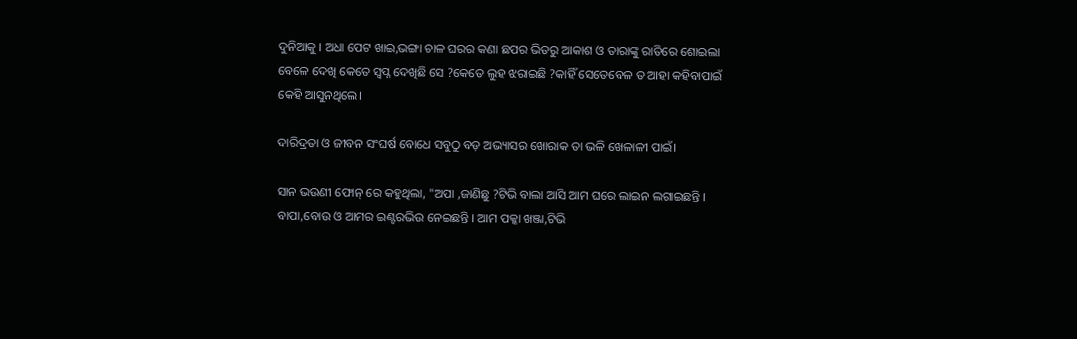ଦୁନିଆକୁ । ଅଧା ପେଟ ଖାଇ,ଭଙ୍ଗା ଚାଳ ଘରର କଣା ଛପର ଭିତରୁ ଆକାଶ ଓ ତାରାଙ୍କୁ ରାତିରେ ଶୋଇଲା ବେଳେ ଦେଖି କେତେ ସ୍ଵପ୍ନ ଦେଖିଛି ସେ ?କେତେ ଲୁହ ଝରାଇଛି ?କାହିଁ ସେତେବେଳ ତ ଆହା କହିବାପାଇଁ କେହି ଆସୁନଥିଲେ।

ଦାରିଦ୍ରତା ଓ ଜୀବନ ସଂଘର୍ଷ ବୋଧେ ସବୁଠୁ ବଡ଼ ଅଭ୍ୟାସର ଖୋରାକ ତା ଭଳି ଖେଳାଳୀ ପାଇଁ।

ସାନ ଭଉଣୀ ଫୋନ୍ ରେ କହୁଥିଲା, "ଅପା ,ଜାଣିଛୁ ?ଟିଭି ବାଲା ଆସି ଆମ ଘରେ ଲାଇନ ଲଗାଇଛନ୍ତି । ବାପା,ବୋଉ ଓ ଆମର ଇଣ୍ଟରଭିଉ ନେଇଛନ୍ତି । ଆମ ପକ୍କା ଖଞ୍ଜା,ଟିଭି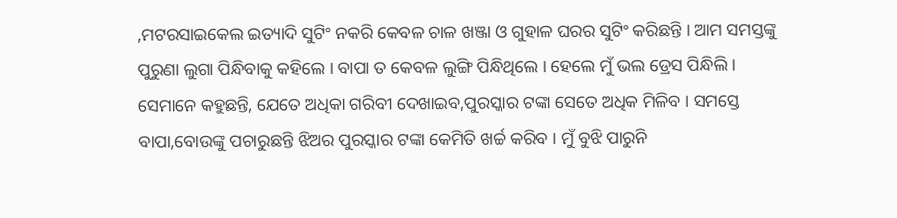,ମଟରସାଇକେଲ ଇତ୍ୟାଦି ସୁଟିଂ ନକରି କେବଳ ଚାଳ ଖଞ୍ଜା ଓ ଗୁହାଳ ଘରର ସୁଟିଂ କରିଛନ୍ତି । ଆମ ସମସ୍ତଙ୍କୁ ପୁରୁଣା ଲୁଗା ପିନ୍ଧିବାକୁ କହିଲେ । ବାପା ତ କେବଳ ଲୁଙ୍ଗି ପିନ୍ଧିଥିଲେ । ହେଲେ ମୁଁ ଭଲ ଡ୍ରେସ ପିନ୍ଧିଲି । ସେମାନେ କହୁଛନ୍ତି, ଯେତେ ଅଧିକା ଗରିବୀ ଦେଖାଇବ,ପୁରସ୍କାର ଟଙ୍କା ସେତେ ଅଧିକ ମିଳିବ । ସମସ୍ତେ ବାପା,ବୋଉଙ୍କୁ ପଚାରୁଛନ୍ତି ଝିଅର ପୁରସ୍କାର ଟଙ୍କା କେମିତି ଖର୍ଚ୍ଚ କରିବ । ମୁଁ ବୁଝି ପାରୁନି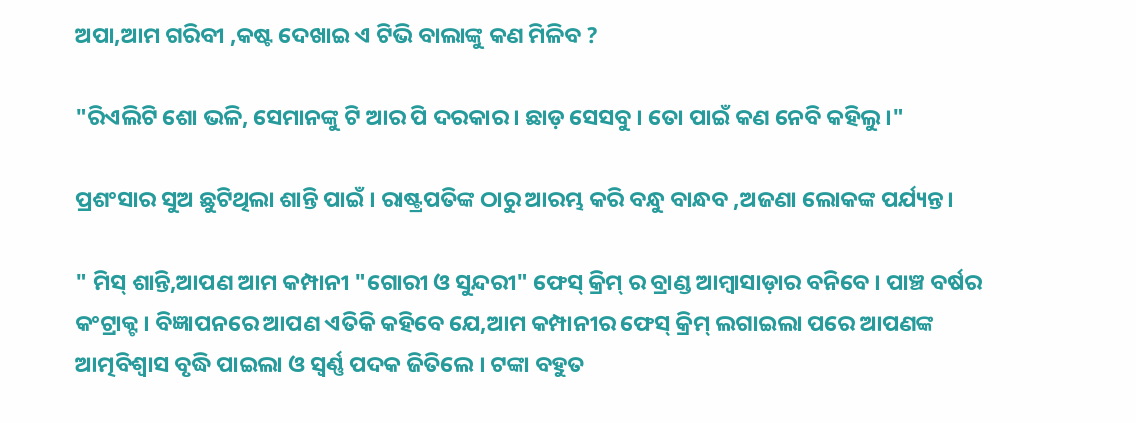ଅପା,ଆମ ଗରିବୀ ,କଷ୍ଟ ଦେଖାଇ ଏ ଟିଭି ବାଲାଙ୍କୁ କଣ ମିଳିବ ?

"ରିଏଲିଟି ଶୋ ଭଳି, ସେମାନଙ୍କୁ ଟି ଆର ପି ଦରକାର । ଛାଡ଼ ସେସବୁ । ତୋ ପାଇଁ କଣ ନେବି କହିଲୁ।"

ପ୍ରଶଂସାର ସୁଅ ଛୁଟିଥିଲା ଶାନ୍ତି ପାଇଁ । ରାଷ୍ଟ୍ରପତିଙ୍କ ଠାରୁ ଆରମ୍ଭ କରି ବନ୍ଧୁ ବାନ୍ଧବ ,ଅଜଣା ଲୋକଙ୍କ ପର୍ଯ୍ୟନ୍ତ।

" ମିସ୍ ଶାନ୍ତି,ଆପଣ ଆମ କମ୍ପାନୀ "ଗୋରୀ ଓ ସୁନ୍ଦରୀ" ଫେସ୍ କ୍ରିମ୍ ର ବ୍ରାଣ୍ଡ ଆମ୍ବାସାଡ଼ାର ବନିବେ । ପାଞ୍ଚ ବର୍ଷର କଂଟ୍ରାକ୍ଟ । ବିଜ୍ଞାପନରେ ଆପଣ ଏତିକି କହିବେ ଯେ,ଆମ କମ୍ପାନୀର ଫେସ୍ କ୍ରିମ୍ ଲଗାଇଲା ପରେ ଆପଣଙ୍କ ଆତ୍ମବିଶ୍ଵାସ ବୃଦ୍ଧି ପାଇଲା ଓ ସ୍ଵର୍ଣ୍ଣ ପଦକ ଜିତିଲେ । ଟଙ୍କା ବହୁତ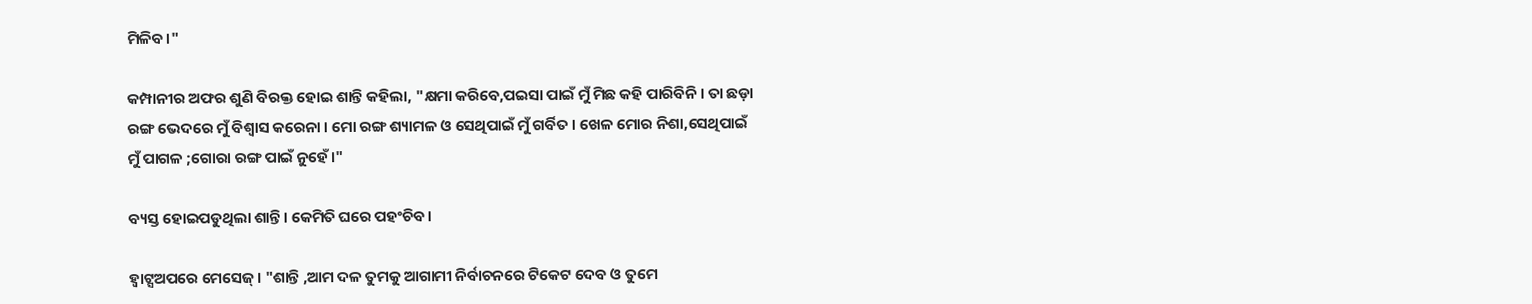ମିଳିବ।"

କମ୍ପାନୀର ଅଫର ଶୁଣି ବିରକ୍ତ ହୋଇ ଶାନ୍ତି କହିଲା, "କ୍ଷମା କରିବେ,ପଇସା ପାଇଁ ମୁଁ ମିଛ କହି ପାରିବିନି । ତା ଛଡ଼ା ରଙ୍ଗ ଭେଦରେ ମୁଁ ବିଶ୍ଵାସ କରେନା । ମୋ ରଙ୍ଗ ଶ୍ୟାମଳ ଓ ସେଥିପାଇଁ ମୁଁ ଗର୍ବିତ । ଖେଳ ମୋର ନିଶା,ସେଥିପାଇଁ ମୁଁ ପାଗଳ ;ଗୋରା ରଙ୍ଗ ପାଇଁ ନୁହେଁ।"

ବ୍ୟସ୍ତ ହୋଇପଡୁଥିଲା ଶାନ୍ତି। କେମିତି ଘରେ ପହଂଚିବ।

ହ୍ବାଟ୍ସଅପରେ ମେସେଜ୍। "ଶାନ୍ତି ,ଆମ ଦଳ ତୁମକୁ ଆଗାମୀ ନିର୍ବାଚନରେ ଟିକେଟ ଦେବ ଓ ତୁମେ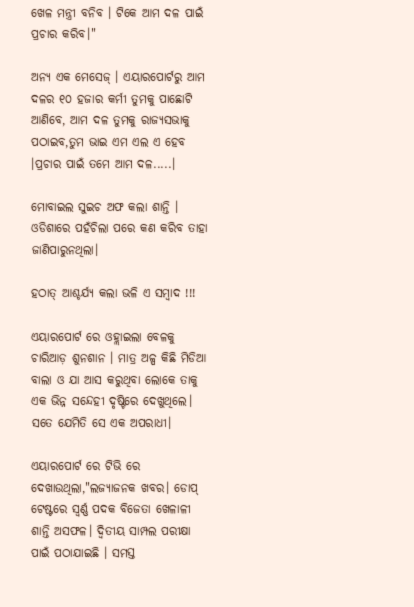ଖେଳ ମନ୍ତ୍ରୀ ବନିବ । ଟିକେ ଆମ ଦଳ ପାଇଁ ପ୍ରଚାର କରିବ।"

ଅନ୍ୟ ଏକ ମେସେଜ୍ । ଏୟାରପୋର୍ଟରୁ ଆମ ଦଳର ୧୦ ହଜାର କର୍ମୀ ତୁମକୁ ପାଛୋଟି ଆଣିବେ, ଆମ ଦଳ ତୁମକୁ ରାଜ୍ୟସଭାକୁ ପଠାଇବ,ତୁମ ଭାଇ ଏମ ଏଲ ଏ ହେବ ।ପ୍ରଚାର ପାଇଁ ତମେ ଆମ ଦଳ.....।

ମୋବାଇଲ ସୁଇଚ ଅଫ କଲା ଶାନ୍ତି । ଓଡିଶାରେ ପହଁଚିଲା ପରେ କଣ କରିବ ତାହା ଜାଣିପାରୁନଥିଲା।

ହଠାତ୍ ଆଶ୍ଚର୍ଯ୍ୟ କଲା ଭଳି ଏ ସମ୍ବାଦ !!!

ଏୟାରପୋର୍ଟ ରେ ଓହ୍ଲାଇଲା ବେଳକୁ ଚାରିଆଡ଼ ଶୁନଶାନ । ମାତ୍ର ଅଳ୍ପ କିଛି ମିଡିଆ ବାଲା ଓ ଯା ଆସ କରୁଥିବା ଲୋକେ ତାକୁ ଏକ ଭିନ୍ନ ସନ୍ଦେହୀ ଦୃଷ୍ଟିରେ ଦେଖୁଥିଲେ। ସତେ ଯେମିତି ସେ ଏକ ଅପରାଧୀ।

ଏୟାରପୋର୍ଟ ରେ ଟିଭି ରେ ଦେଖାଉଥିଲା,"ଲଜ୍ୟାଜନକ ଖବର। ଡୋପ୍ ଟେଷ୍ଟରେ ସ୍ବର୍ଣ୍ଣ ପଦକ ବିଜେତା ଖେଳାଳୀ ଶାନ୍ତି ଅସଫଳ। ଦ୍ଵିତୀୟ ସାମ୍ପଲ ପରୀକ୍ଷା ପାଇଁ ପଠାଯାଇଛି । ସମସ୍ତ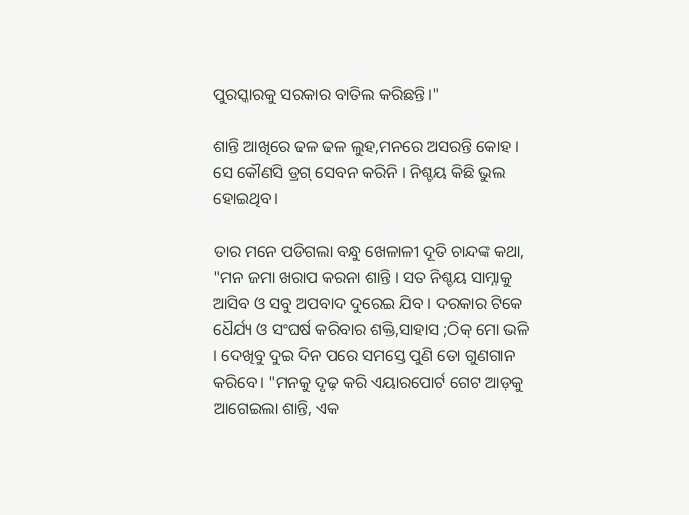ପୁରସ୍କାରକୁ ସରକାର ବାତିଲ କରିଛନ୍ତି।"

ଶାନ୍ତି ଆଖିରେ ଢଳ ଢଳ ଲୁହ,ମନରେ ଅସରନ୍ତି କୋହ । ସେ କୌଣସି ଡ୍ରଗ୍ ସେବନ କରିନି । ନିଶ୍ଚୟ କିଛି ଭୁଲ ହୋଇଥିବ।

ତାର ମନେ ପଡିଗଲା ବନ୍ଧୁ ଖେଳାଳୀ ଦୂତି ଚାନ୍ଦଙ୍କ କଥା, "ମନ ଜମା ଖରାପ କରନା ଶାନ୍ତି । ସତ ନିଶ୍ଚୟ ସାମ୍ନାକୁ ଆସିବ ଓ ସବୁ ଅପବାଦ ଦୁରେଇ ଯିବ । ଦରକାର ଟିକେ ଧୈର୍ଯ୍ୟ ଓ ସଂଘର୍ଷ କରିବାର ଶକ୍ତି,ସାହାସ ;ଠିକ୍ ମୋ ଭଳି । ଦେଖିବୁ ଦୁଇ ଦିନ ପରେ ସମସ୍ତେ ପୁଣି ତୋ ଗୁଣଗାନ କରିବେ। "ମନକୁ ଦୃଢ଼ କରି ଏୟାରପୋର୍ଟ ଗେଟ ଆଡ଼କୁ ଆଗେଇଲା ଶାନ୍ତି, ଏକ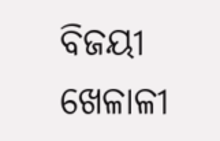ବିଜୟୀ ଖେଳାଳୀ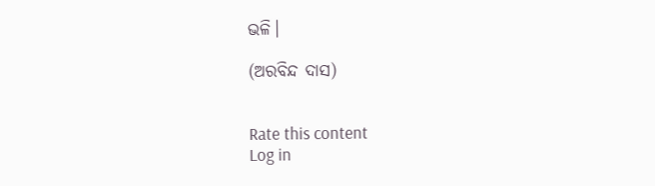ଭଳି।

(ଅରବିନ୍ଦ ଦାସ)


Rate this content
Log in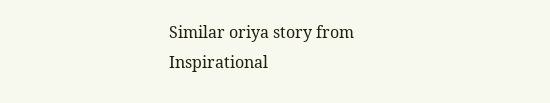Similar oriya story from Inspirational